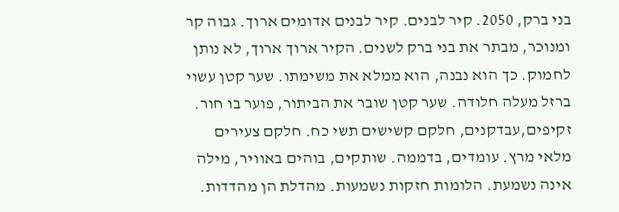בני ברק, 2050. קיר לבנים. קיר לבנים אדומים ארוך. גבוה קר ומנוכר, מבתר את בני ברק לשנים. הקיר ארוך ארוך, לא נותן לחמוק. כך הוא נבנה, הוא ממלא את משימתו. שער קטן עשוי ברזל מעלה חלודה. שער קטן שובר את הביתור, פוער בו חור. זקיפים,עבדקנים, חלקם קשישים תשי כח. חלקם צעירים מלאי מרץ. עומדים, בדממה. שותקים, בוהים באוויר, מילה אינה נשמעת. הלומות חזקות נשמעות. מהדלת הן מהדדות.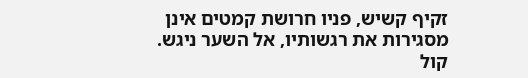זקיף קשיש, פניו חרושת קמטים אינן מסגירות את רגשותיו, אל השער ניגש. קול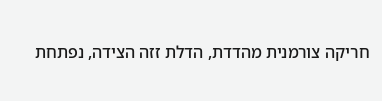חריקה צורמנית מהדדת, הדלת זזה הצידה, נפתחת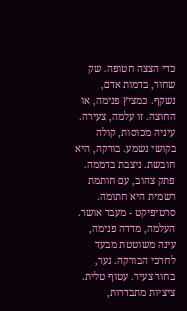כדי הצצה חטופה. שק שחור, בדמות אדם, נשקף. כמציץ פנימה, או החוצה. זו עלמה, צעירה. עיניה מכוסות, קולה בקושי נשמע. בורקה, היא חובשת. ניצבת בדממה. פתק צהוב, עם חותמת רשמית היא חתומה. סרטיפיקט - מעבר אושר. העלמה, מדדה פנימה, עינה משוטטת מבעד לחרכי הבורקה. נער, בחור צעיר. עטוף טלית. ציציות מתבדרות,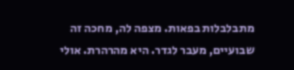מתבלבלות בפאות. מצפה לה, מחכה זה שבועיים, מעבר לגדר. היא מהרהרת. אולי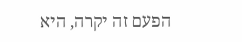הפעם זה יקרה, היא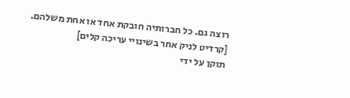רוצה גם. כל חברותיה חובקת אחד או אחת משלהם.
[קרדיט לניק אחר בשינויי עריכה קלים]
תוקן על ידי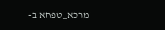מרכא_טפחא ב-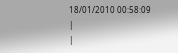18/01/2010 00:58:09
|
|